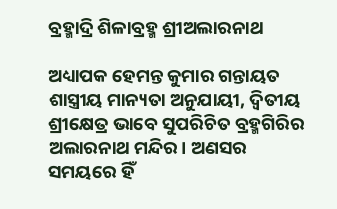ବ୍ରହ୍ମାଦ୍ରି ଶିଳାବ୍ରହ୍ମ ଶ୍ରୀଅଲାରନାଥ

ଅଧ୍ୟାପକ ହେମନ୍ତ କୁମାର ଗନ୍ତାୟତ
ଶାସ୍ତ୍ରୀୟ ମାନ୍ୟତା ଅନୁଯାୟୀ, ଦ୍ୱିତୀୟ ଶ୍ରୀକ୍ଷେତ୍ର ଭାବେ ସୁପରିଚିତ ବ୍ରହ୍ମଗିରିର ଅଲାରନାଥ ମନ୍ଦିର। ଅଣସର ସମୟରେ ହିଁ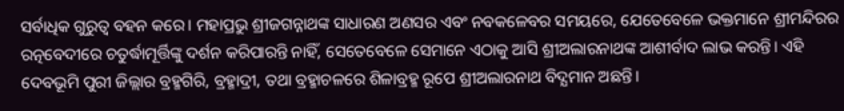ସର୍ବାଧିକ ଗୁରୁତ୍ୱ ବହନ କରେ। ମହାପ୍ରଭୁ ଶ୍ରୀଜଗନ୍ନାଥଙ୍କ ସାଧାରଣ ଅଣସର ଏବଂ ନବକଳେବର ସମୟରେ, ଯେତେବେଳେ ଭକ୍ତମାନେ ଶ୍ରୀମନ୍ଦିରର ରତ୍ନବେଦୀରେ ଚତୁର୍ଦ୍ଧାମୂର୍ତ୍ତିଙ୍କୁ ଦର୍ଶନ କରିପାରନ୍ତି ନାହିଁ, ସେତେବେଳେ ସେମାନେ ଏଠାକୁ ଆସି ଶ୍ରୀଅଲାରନାଥଙ୍କ ଆଶୀର୍ବାଦ ଲାଭ କରନ୍ତି। ଏହି ଦେବଭୂମି ପୁରୀ ଜିଲ୍ଲାର ବ୍ରହ୍ମଗିରି, ବ୍ରହ୍ମାଦ୍ରୀ, ତଥା ବ୍ରହ୍ମାଚଳରେ ଶିଳାବ୍ରହ୍ମ ରୂପେ ଶ୍ରୀଅଲାରନାଥ ବିଦ୍ଯମାନ ଅଛନ୍ତି।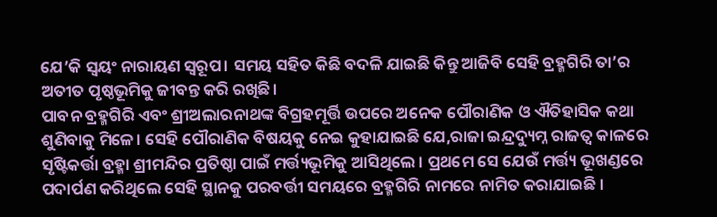ଯେ’କି ସ୍ଵୟଂ ନାରାୟଣ ସ୍ୱରୂପ। ସମୟ ସହିତ କିଛି ବଦଳି ଯାଇଛି କିନ୍ତୁ ଆଜିବି ସେହି ବ୍ରହ୍ମଗିରି ତା’ର ଅତୀତ ପୃଷ୍ଠଭୂମିକୁ ଜୀବନ୍ତ କରି ରଖିଛି।
ପାବନ ବ୍ରହ୍ମଗିରି ଏବଂ ଶ୍ରୀଅଲାରନାଥଙ୍କ ବିଗ୍ରହମୂର୍ତ୍ତି ଉପରେ ଅନେକ ପୌରାଣିକ ଓ ଐତିହାସିକ କଥା ଶୁଣିବାକୁ ମିଳେ। ସେହି ପୌରାଣିକ ବିଷୟକୁ ନେଇ କୁହାଯାଇଛି ଯେ,ରାଜା ଇନ୍ଦ୍ରଦ୍ୟୁମ୍ନ ରାଜତ୍ୱ କାଳରେ ସୃଷ୍ଟିକର୍ତ୍ତା ବ୍ରହ୍ମା ଶ୍ରୀମନ୍ଦିର ପ୍ରତିଷ୍ଠା ପାଇଁ ମର୍ତ୍ତ୍ୟଭୂମିକୁ ଆସିଥିଲେ । ପ୍ରଥମେ ସେ ଯେଉଁ ମର୍ତ୍ତ୍ୟ ଭୂଖଣ୍ଡରେ ପଦାର୍ପଣ କରିଥିଲେ ସେହି ସ୍ଥାନକୁ ପରବର୍ତ୍ତୀ ସମୟରେ ବ୍ରହ୍ମଗିରି ନାମରେ ନାମିତ କରାଯାଇଛି ।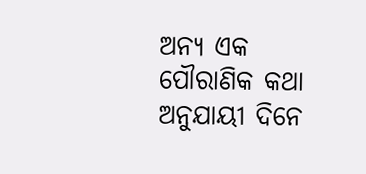ଅନ୍ୟ ଏକ ପୌରାଣିକ କଥା ଅନୁଯାୟୀ ଦିନେ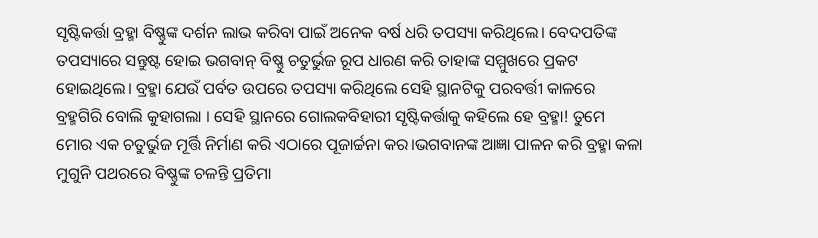ସୃଷ୍ଟିକର୍ତ୍ତା ବ୍ରହ୍ମା ବିଷ୍ଣୁଙ୍କ ଦର୍ଶନ ଲାଭ କରିବା ପାଇଁ ଅନେକ ବର୍ଷ ଧରି ତପସ୍ୟା କରିଥିଲେ। ବେଦପତିଙ୍କ ତପସ୍ୟାରେ ସନ୍ତୁଷ୍ଟ ହୋଇ ଭଗବାନ୍ ବିଷ୍ଣୁ ଚତୁର୍ଭୁଜ ରୂପ ଧାରଣ କରି ତାହାଙ୍କ ସମ୍ମୁଖରେ ପ୍ରକଟ ହୋଇଥିଲେ। ବ୍ରହ୍ମା ଯେଉଁ ପର୍ବତ ଉପରେ ତପସ୍ୟା କରିଥିଲେ ସେହି ସ୍ଥାନଟିକୁ ପରବର୍ତ୍ତୀ କାଳରେ ବ୍ରହ୍ମଗିରି ବୋଲି କୁହାଗଲା । ସେହି ସ୍ଥାନରେ ଗୋଲକବିହାରୀ ସୃଷ୍ଟିକର୍ତ୍ତାକୁ କହିଲେ ହେ ବ୍ରହ୍ମା! ତୁମେ ମୋର ଏକ ଚତୁର୍ଭୁଜ ମୂର୍ତ୍ତି ନିର୍ମାଣ କରି ଏଠାରେ ପୂଜାର୍ଚ୍ଚନା କର।ଭଗବାନଙ୍କ ଆଜ୍ଞା ପାଳନ କରି ବ୍ରହ୍ମା କଳା ମୁଗୁନି ପଥରରେ ବିଷ୍ଣୁଙ୍କ ଚଳନ୍ତି ପ୍ରତିମା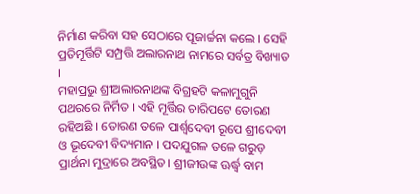ନିର୍ମାଣ କରିବା ସହ ସେଠାରେ ପୂଜାର୍ଚ୍ଚନା କଲେ । ସେହି ପ୍ରତିମୂର୍ତ୍ତିଟି ସମ୍ପ୍ରତ୍ତି ଅଲାରନାଥ ନାମରେ ସର୍ବତ୍ର ବିଖ୍ୟାତ ।
ମହାପ୍ରଭୁ ଶ୍ରୀଅଲାରନାଥଙ୍କ ବିଗ୍ରହଟି କଳାମୁଗୁନି ପଥରରେ ନିର୍ମିତ । ଏହି ମୂର୍ତ୍ତିର ଚାରିପଟେ ତୋରଣ ରହିଅଛି । ତୋରଣ ତଳେ ପାର୍ଶ୍ୱଦେବୀ ରୂପେ ଶ୍ରୀଦେବୀ ଓ ଭୂଦେବୀ ବିଦ୍ୟମାନ । ପଦଯୁଗଳ ତଳେ ଗରୁଡ଼ ପ୍ରାର୍ଥନା ମୁଦ୍ରାରେ ଅବସ୍ଥିତ। ଶ୍ରୀଜୀଉଙ୍କ ଊର୍ଦ୍ଧ୍ୱ ବାମ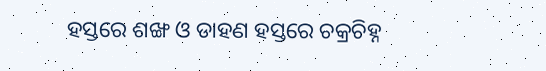ହସ୍ତରେ ଶଙ୍ଖ ଓ ଡାହଣ ହସ୍ତରେ ଚକ୍ରଚିହ୍ନ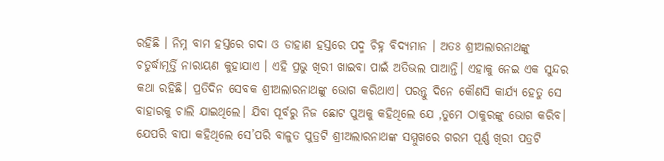ରହିଛି । ନିମ୍ନ ବାମ ହସ୍ତରେ ଗଦା ଓ ଡାହାଣ ହସ୍ତରେ ପଦ୍ମ ଚିହ୍ନ ବିଦ୍ୟମାନ । ଅତଃ ଶ୍ରୀଅଲାରନାଥଙ୍କୁ ଚତୁର୍ଦ୍ଧାମୂର୍ତ୍ତି ନାରାୟଣ କୁହାଯାଏ । ଏହି ପ୍ରଭୁ ଖିରୀ ଖାଇବା ପାଇଁ ଅତିଭଲ ପାଆନ୍ତି। ଏହାକୁ ନେଇ ଏକ ସୁନ୍ଦର କଥା ରହିଛି। ପ୍ରତିଦିନ ସେବକ ଶ୍ରୀଅଲାରନାଥଙ୍କୁ ଭୋଗ କରିଥାଏ। ପରନ୍ତୁ ଦିନେ କୌଣସି କାର୍ଯ୍ୟ ହେତୁ ସେ ବାହାରକୁ ଚାଲି ଯାଇଥିଲେ। ଯିବା ପୂର୍ବରୁ ନିଜ ଛୋଟ ପୁଅକୁ କହିଥିଲେ ଯେ ,ତୁମେ ଠାକୁରଙ୍କୁ ଭୋଗ କରିବ। ଯେପରି ବାପା କହିଥିଲେ ସେ’ପରି ବାଳୁତ ପୁତ୍ରଟି ଶ୍ରୀଅଲାରନାଥଙ୍କ ସମ୍ମୁଖରେ ଗରମ ପୂର୍ଣ୍ଣ ଖିରୀ ପତ୍ରଟି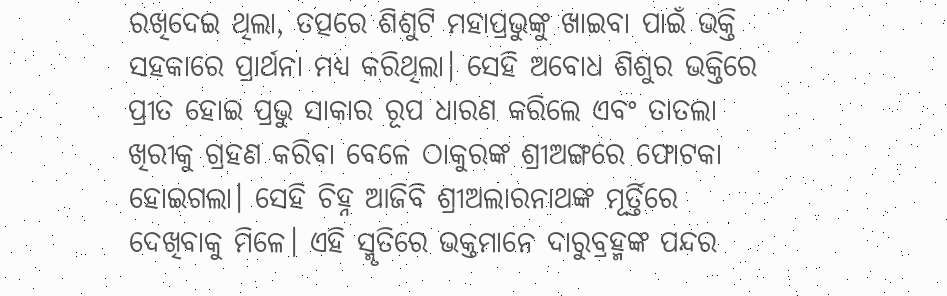ରଖିଦେଇ ଥିଲା, ତତ୍ପରେ ଶିଶୁଟି ମହାପ୍ରଭୁଙ୍କୁ ଖାଇବା ପାଇଁ ଭକ୍ତି ସହକାରେ ପ୍ରାର୍ଥନା ମଧ୍ୟ କରିଥିଲା। ସେହି ଅବୋଧ ଶିଶୁର ଭକ୍ତିରେ ପ୍ରୀତ ହୋଇ ପ୍ରଭୁ ସାକାର ରୂପ ଧାରଣ କରିଲେ ଏବଂ ତାତଲା ଖିରୀକୁ ଗ୍ରହଣ କରିବା ବେଳେ ଠାକୁରଙ୍କ ଶ୍ରୀଅଙ୍ଗରେ ଫୋଟକା ହୋଇଗଲା। ସେହି ଚିହ୍ନ ଆଜିବି ଶ୍ରୀଅଲାରନାଥଙ୍କ ମୂର୍ତ୍ତିରେ ଦେଖିବାକୁ ମିଳେ। ଏହି ସ୍ମୃତିରେ ଭକ୍ତମାନେ ଦାରୁବ୍ରହ୍ମଙ୍କ ପନ୍ଦର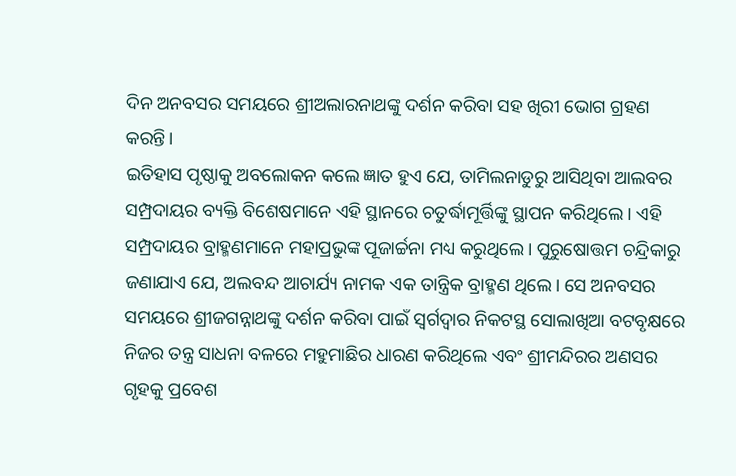ଦିନ ଅନବସର ସମୟରେ ଶ୍ରୀଅଲାରନାଥଙ୍କୁ ଦର୍ଶନ କରିବା ସହ ଖିରୀ ଭୋଗ ଗ୍ରହଣ କରନ୍ତି।
ଇତିହାସ ପୃଷ୍ଠାକୁ ଅବଲୋକନ କଲେ ଜ୍ଞାତ ହୁଏ ଯେ, ତାମିଲନାଡୁରୁ ଆସିଥିବା ଆଲବର ସମ୍ପ୍ରଦାୟର ବ୍ୟକ୍ତି ବିଶେଷମାନେ ଏହି ସ୍ଥାନରେ ଚତୁର୍ଦ୍ଧାମୂର୍ତ୍ତିଙ୍କୁ ସ୍ଥାପନ କରିଥିଲେ । ଏହି ସମ୍ପ୍ରଦାୟର ବ୍ରାହ୍ମଣମାନେ ମହାପ୍ରଭୁଙ୍କ ପୂଜାର୍ଚ୍ଚନା ମଧ୍ୟ କରୁଥିଲେ। ପୁରୁଷୋତ୍ତମ ଚନ୍ଦ୍ରିକାରୁ ଜଣାଯାଏ ଯେ, ଅଲବନ୍ଦ ଆଚାର୍ଯ୍ୟ ନାମକ ଏକ ତାନ୍ତ୍ରିକ ବ୍ରାହ୍ମଣ ଥିଲେ। ସେ ଅନବସର ସମୟରେ ଶ୍ରୀଜଗନ୍ନାଥଙ୍କୁ ଦର୍ଶନ କରିବା ପାଇଁ ସ୍ୱର୍ଗଦ୍ୱାର ନିକଟସ୍ଥ ସୋଲାଖିଆ ବଟବୃକ୍ଷରେ ନିଜର ତନ୍ତ୍ର ସାଧନା ବଳରେ ମହୁମାଛିର ଧାରଣ କରିଥିଲେ ଏବଂ ଶ୍ରୀମନ୍ଦିରର ଅଣସର ଗୃହକୁ ପ୍ରବେଶ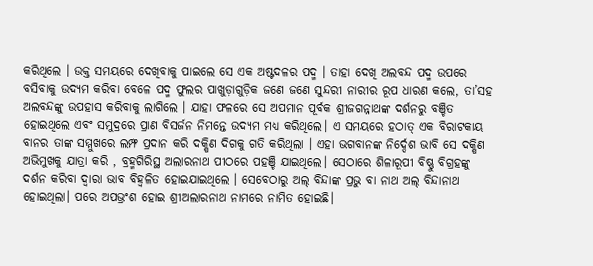କରିଥିଲେ । ଉକ୍ତ ସମୟରେ ଦେଖିବାକୁ ପାଇଲେ ସେ ଏକ ଅଷ୍ଟଦଳର ପଦ୍ମ । ତାହା ଦେଖି ଅଲବନ୍ଦ ପଦ୍ମ ଉପରେ ବସିବାକୁ ଉଦ୍ୟମ କରିବା ବେଳେ ପଦ୍ମ ଫୁଲର ପାଖୁଡ଼ାଗୁଡ଼ିକ ଜଣେ ଜଣେ ସୁନ୍ଦରୀ ନାରୀର ରୂପ ଧାରଣ କଲେ, ତା’ସହ ଅଲବନ୍ଦଙ୍କୁ ଉପହାସ କରିବାକୁ ଲାଗିଲେ । ଯାହା ଫଳରେ ସେ ଅପମାନ ପୂର୍ବକ ଶ୍ରୀଜଗନ୍ନାଥଙ୍କ ଦର୍ଶନରୁ ବଞ୍ଚିତ ହୋଇଥିଲେ ଏବଂ ସମୁଦ୍ରରେ ପ୍ରାଣ ବିସର୍ଜନ ନିମନ୍ତେ ଉଦ୍ୟମ ମଧ୍ୟ କରିଥିଲେ। ଏ ସମୟରେ ହଠାତ୍ ଏକ ବିରାଟକାୟ ବାନର ତାଙ୍କ ସମ୍ମୁଖରେ ଲମ୍ଫ ପ୍ରଦାନ କରି ଦକ୍ଷିଣ ଦିଗକୁ ଗତି କରିଥିଲା । ଏହା ଭଗବାନଙ୍କ ନିର୍ଦ୍ଦେଶ ଭାବି ସେ ଦକ୍ଷିଣ ଅଭିମୁଖକୁ ଯାତ୍ରା କରି , ବ୍ରହ୍ମଗିରିସ୍ଥ ଅଲାରନାଥ ପୀଠରେ ପହଞ୍ଚି ଯାଇଥିଲେ। ସେଠାରେ ଶିଳାରୂପୀ ବିଷ୍ଣୁ ବିଗ୍ରହଙ୍କୁ ଦର୍ଶନ କରିବା ଦ୍ୱାରା ଭାବ ବିହ୍ୱଳିତ ହୋଇଯାଇଥିଲେ । ସେବେଠାରୁ ଅଲ୍ ବିନ୍ଦାଙ୍କ ପ୍ରଭୁ ବା ନାଥ ଅଲ୍ ବିନ୍ଦାନାଥ ହୋଇଥିଲା। ପରେ ଅପଭ୍ରଂଶ ହୋଇ ଶ୍ରୀଅଲାରନାଥ ନାମରେ ନାମିତ ହୋଇଛି।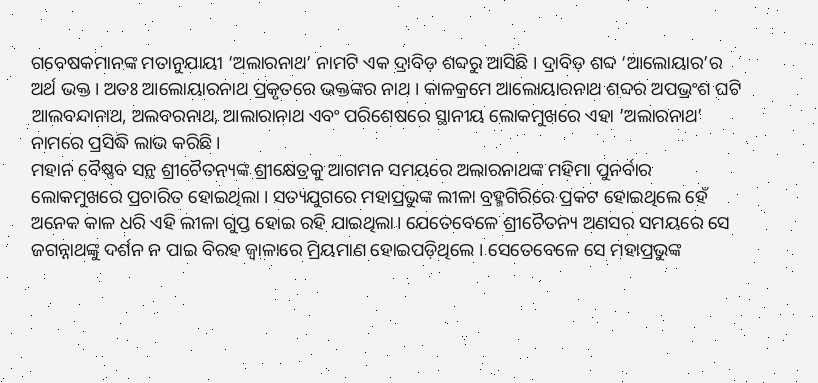ଗବେଷକମାନଙ୍କ ମତାନୁଯାୟୀ ‘ଅଲାରନାଥ’ ନାମଟି ଏକ ଦ୍ରାବିଡ଼ ଶବ୍ଦରୁ ଆସିଛି । ଦ୍ରାବିଡ଼ ଶବ୍ଦ ‘ଆଲୋୟାର’ର ଅର୍ଥ ଭକ୍ତ । ଅତଃ ଆଲୋୟାରନାଥ ପ୍ରକୃତରେ ଭକ୍ତଙ୍କର ନାଥ । କାଳକ୍ରମେ ଆଲୋୟାରନାଥ ଶବ୍ଦର ଅପଭ୍ରଂଶ ଘଟି ଆଲବନ୍ଦାନାଥ, ଅଲବରନାଥ, ଆଲାରାନାଥ ଏବଂ ପରିଶେଷରେ ସ୍ଥାନୀୟ ଲୋକମୁଖରେ ଏହା ‘ଅଲାରନାଥ’ ନାମରେ ପ୍ରସିଦ୍ଧି ଲାଭ କରିଛି ।
ମହାନ ବୈଷ୍ଣବ ସନ୍ଥ ଶ୍ରୀଚୈତନ୍ୟଙ୍କ ଶ୍ରୀକ୍ଷେତ୍ରକୁ ଆଗମନ ସମୟରେ ଅଲାରନାଥଙ୍କ ମହିମା ପୁନର୍ବାର ଲୋକମୁଖରେ ପ୍ରଚାରିତ ହୋଇଥିଲା । ସତ୍ୟଯୁଗରେ ମହାପ୍ରଭୁଙ୍କ ଲୀଳା ବ୍ରହ୍ମଗିରିରେ ପ୍ରକଟ ହୋଇଥିଲେ ହେଁ ଅନେକ କାଳ ଧରି ଏହି ଲୀଳା ଗୁପ୍ତ ହୋଇ ରହି ଯାଇଥିଲା। ଯେତେବେଳେ ଶ୍ରୀଚୈତନ୍ୟ ଅଣସର ସମୟରେ ସେ ଜଗନ୍ନାଥଙ୍କୁ ଦର୍ଶନ ନ ପାଇ ବିରହ ଜ୍ୱାଳାରେ ମ୍ରିୟମାଣ ହୋଇପଡ଼ିଥିଲେ । ସେତେବେଳେ ସେ ମହାପ୍ରଭୁଙ୍କ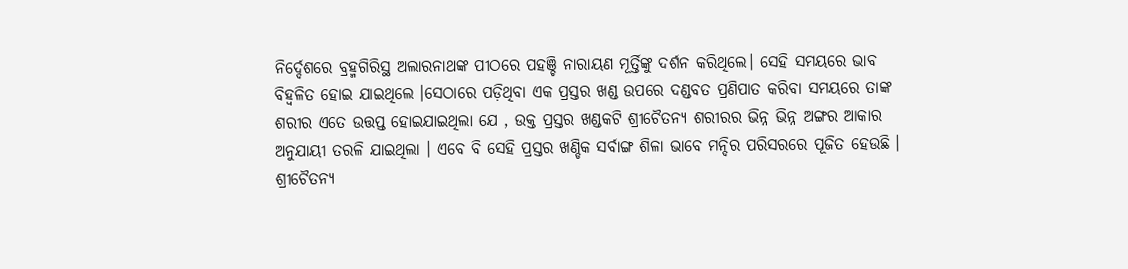ନିର୍ଦ୍ଦେଶରେ ବ୍ରହ୍ମଗିରିସ୍ଥ ଅଲାରନାଥଙ୍କ ପୀଠରେ ପହଞ୍ଚି ନାରାୟଣ ମୂର୍ତ୍ତିଙ୍କୁ ଦର୍ଶନ କରିଥିଲେ। ସେହି ସମୟରେ ଭାବ ବିହ୍ୱଳିତ ହୋଇ ଯାଇଥିଲେ ।ସେଠାରେ ପଡ଼ିଥିବା ଏକ ପ୍ରସ୍ତର ଖଣ୍ଡ ଉପରେ ଦଣ୍ଡବତ ପ୍ରଣିପାତ କରିବା ସମୟରେ ତାଙ୍କ ଶରୀର ଏତେ ଉତ୍ତପ୍ତ ହୋଇଯାଇଥିଲା ଯେ , ଉକ୍ତ ପ୍ରସ୍ତର ଖଣ୍ଡକଟି ଶ୍ରୀଚୈତନ୍ୟ ଶରୀରର ଭିନ୍ନ ଭିନ୍ନ ଅଙ୍ଗର ଆକାର ଅନୁଯାୟୀ ତରଳି ଯାଇଥିଲା । ଏବେ ବି ସେହି ପ୍ରସ୍ତର ଖଣ୍ଡିକ ସର୍ବାଙ୍ଗ ଶିଳା ଭାବେ ମନ୍ଦିର ପରିସରରେ ପୂଜିତ ହେଉଛି । ଶ୍ରୀଚୈତନ୍ୟ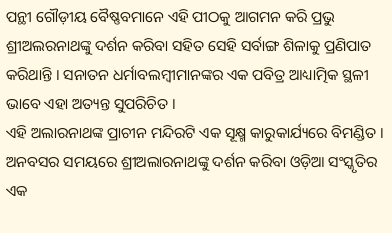ପନ୍ଥୀ ଗୌଡ଼ୀୟ ବୈଷ୍ଣବମାନେ ଏହି ପୀଠକୁ ଆଗମନ କରି ପ୍ରଭୁ ଶ୍ରୀଅଲରନାଥଙ୍କୁ ଦର୍ଶନ କରିବା ସହିତ ସେହି ସର୍ବାଙ୍ଗ ଶିଳାକୁ ପ୍ରଣିପାତ କରିଥାନ୍ତି । ସନାତନ ଧର୍ମାବଲମ୍ବୀମାନଙ୍କର ଏକ ପବିତ୍ର ଆଧ୍ୟାତ୍ମିକ ସ୍ଥଳୀ ଭାବେ ଏହା ଅତ୍ୟନ୍ତ ସୁପରିଚିତ ।
ଏହି ଅଲାରନାଥଙ୍କ ପ୍ରାଚୀନ ମନ୍ଦିରଟି ଏକ ସୂକ୍ଷ୍ମ କାରୁକାର୍ଯ୍ୟରେ ବିମଣ୍ଡିତ । ଅନବସର ସମୟରେ ଶ୍ରୀଅଲାରନାଥଙ୍କୁ ଦର୍ଶନ କରିବା ଓଡ଼ିଆ ସଂସ୍କୃତିର ଏକ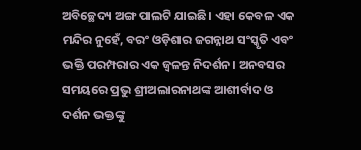ଅବିଚ୍ଛେଦ୍ୟ ଅଙ୍ଗ ପାଲଟି ଯାଇଛି। ଏହା କେବଳ ଏକ ମନ୍ଦିର ନୁହେଁ, ବରଂ ଓଡ଼ିଶାର ଜଗନ୍ନାଥ ସଂସ୍କୃତି ଏବଂ ଭକ୍ତି ପରମ୍ପରାର ଏକ ଜ୍ୱଳନ୍ତ ନିଦର୍ଶନ। ଅନବସର ସମୟରେ ପ୍ରଭୁ ଶ୍ରୀଅଲାରନାଥଙ୍କ ଆଶୀର୍ବାଦ ଓ ଦର୍ଶନ ଭକ୍ତଙ୍କୁ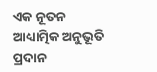ଏକ ନୂତନ ଆଧ୍ୟାତ୍ମିକ ଅନୁଭୂତି ପ୍ରଦାନ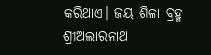କରିଥାଏ। ଜୟ ଶିଳା ବ୍ରହ୍ମ ଶ୍ରୀଅଲାରନାଥ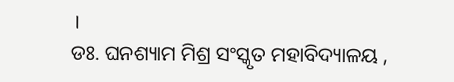।
ଡଃ. ଘନଶ୍ୟାମ ମିଶ୍ର ସଂସ୍କୃତ ମହାବିଦ୍ୟାଳୟ ,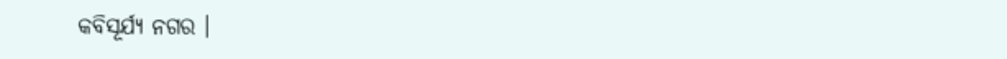କବିସୂର୍ଯ୍ୟ ନଗର ।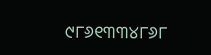୯୮୬୧୩୩୪୮୬୮